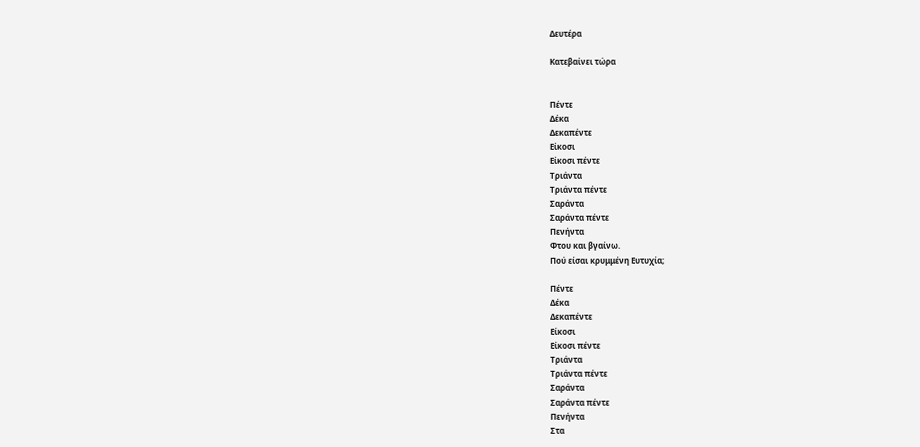Δευτέρα

Κατεβαίνει τώρα


Πέντε
Δέκα
Δεκαπέντε
Είκοσι
Είκοσι πέντε
Τριάντα
Τριάντα πέντε
Σαράντα
Σαράντα πέντε
Πενήντα
Φτου και βγαίνω.
Πού είσαι κρυμμένη Ευτυχία;

Πέντε
Δέκα
Δεκαπέντε
Είκοσι
Είκοσι πέντε
Τριάντα
Τριάντα πέντε
Σαράντα
Σαράντα πέντε
Πενήντα
Στα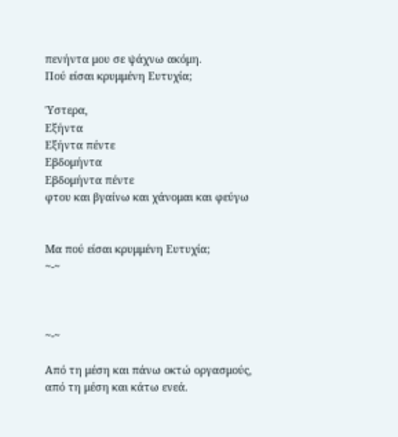πενήντα μου σε ψάχνω ακόμη.
Πού είσαι κρυμμένη Ευτυχία;

Ύστερα,
Εξήντα
Εξήντα πέντε
Εβδομήντα
Εβδομήντα πέντε
φτου και βγαίνω και χάνομαι και φεύγω


Mα πού είσαι κρυμμένη Ευτυχία;
~-~



~-~

Από τη μέση και πάνω οκτώ οργασμούς,
από τη μέση και κάτω ενεά.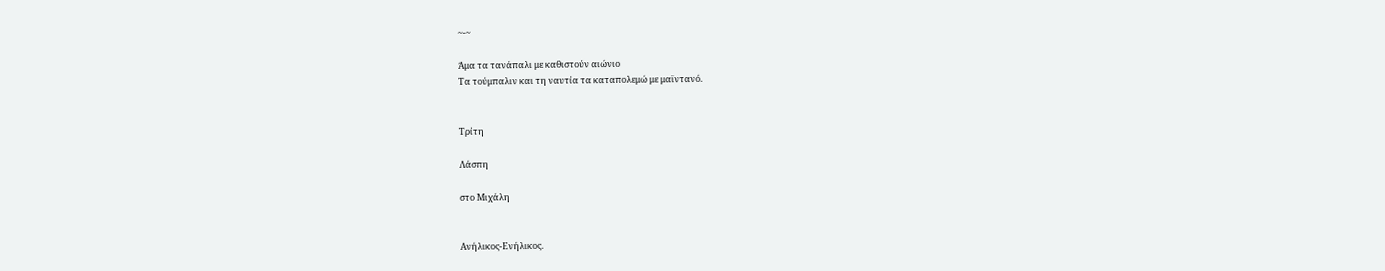~-~

Άμα τα τανάπαλι με καθιστούν αιώνιο
Τα τούμπαλιν και τη ναυτία τα καταπολεμώ με μαϊντανό.


Τρίτη

Λάσπη

στο Μιχάλη


Ανήλικος-Ενήλικος.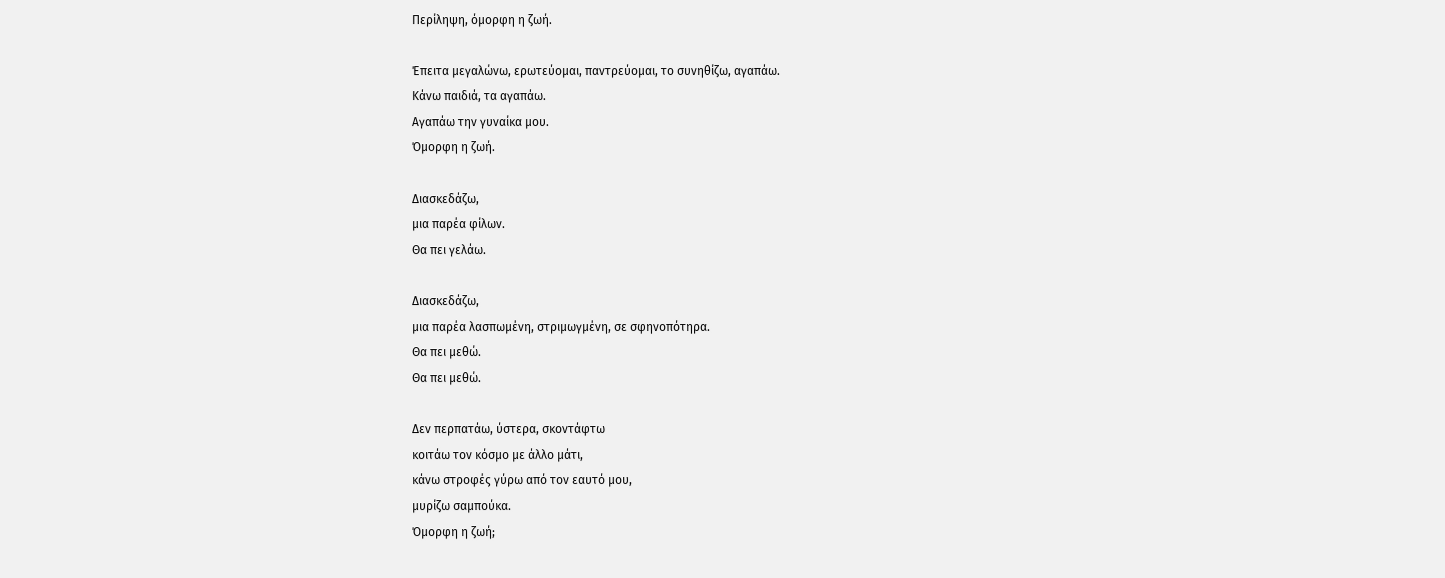Περίληψη, όμορφη η ζωή.

Έπειτα μεγαλώνω, ερωτεύομαι, παντρεύομαι, το συνηθίζω, αγαπάω.
Κάνω παιδιά, τα αγαπάω.
Αγαπάω την γυναίκα μου.
Όμορφη η ζωή.

Διασκεδάζω,
μια παρέα φίλων.
Θα πει γελάω.

Διασκεδάζω,
μια παρέα λασπωμένη, στριμωγμένη, σε σφηνοπότηρα.
Θα πει μεθώ.
Θα πει μεθώ.

Δεν περπατάω, ύστερα, σκοντάφτω
κοιτάω τον κόσμο με άλλο μάτι,
κάνω στροφές γύρω από τον εαυτό μου,
μυρίζω σαμπούκα.
Όμορφη η ζωή;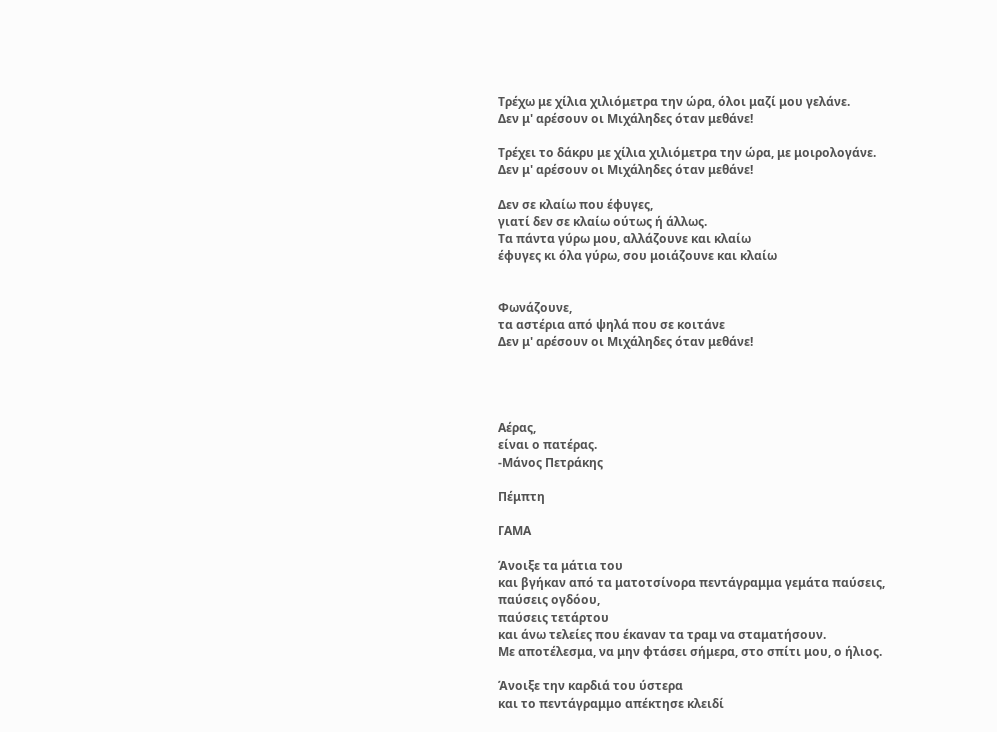Τρέχω με χίλια χιλιόμετρα την ώρα, όλοι μαζί μου γελάνε.
Δεν μ' αρέσουν οι Μιχάληδες όταν μεθάνε!

Τρέχει το δάκρυ με χίλια χιλιόμετρα την ώρα, με μοιρολογάνε.
Δεν μ' αρέσουν οι Μιχάληδες όταν μεθάνε!

Δεν σε κλαίω που έφυγες,
γιατί δεν σε κλαίω ούτως ή άλλως.
Τα πάντα γύρω μου, αλλάζουνε και κλαίω
έφυγες κι όλα γύρω, σου μοιάζουνε και κλαίω


Φωνάζουνε,
τα αστέρια από ψηλά που σε κοιτάνε
Δεν μ' αρέσουν οι Μιχάληδες όταν μεθάνε!




Αέρας,
είναι ο πατέρας.
-Μάνος Πετράκης

Πέμπτη

ΓΑΜΑ

Άνοιξε τα μάτια του
και βγήκαν από τα ματοτσίνορα πεντάγραμμα γεμάτα παύσεις,
παύσεις ογδόου,
παύσεις τετάρτου
και άνω τελείες που έκαναν τα τραμ να σταματήσουν.
Με αποτέλεσμα, να μην φτάσει σήμερα, στο σπίτι μου, ο ήλιος.

Άνοιξε την καρδιά του ύστερα
και το πεντάγραμμο απέκτησε κλειδί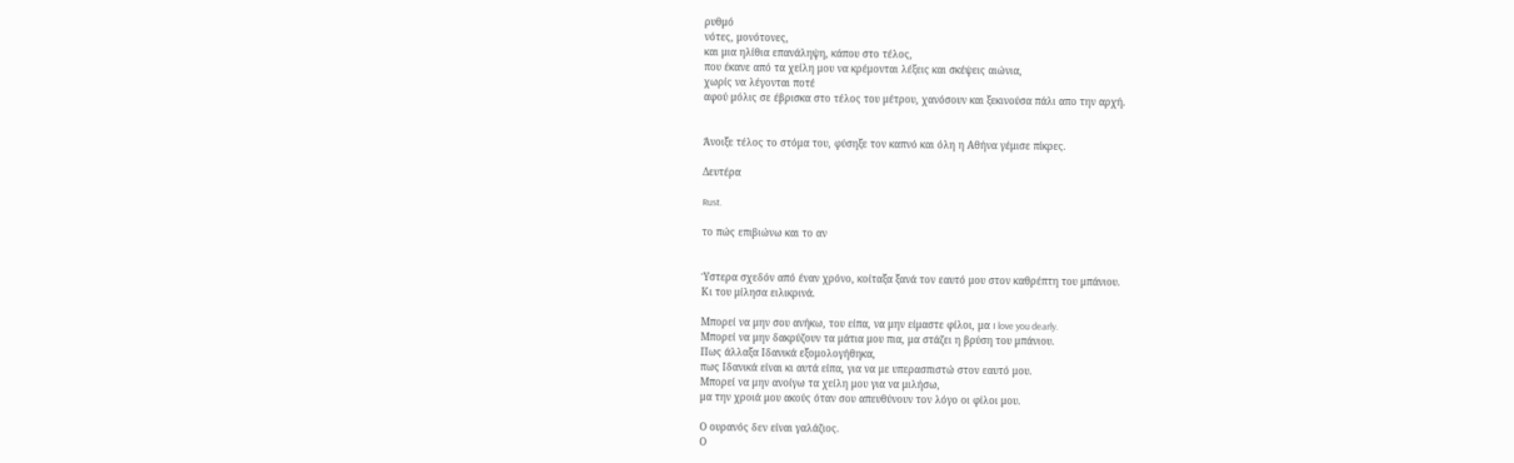ρυθμό
νότες, μονότονες,
και μια ηλίθια επανάληψη, κάπου στο τέλος,
που έκανε από τα χείλη μου να κρέμονται λέξεις και σκέψεις αιώνια,
χωρίς να λέγονται ποτέ
αφού μόλις σε έβρισκα στο τέλος του μέτρου, χανόσουν και ξεκινούσα πάλι απο την αρχή.


Άνοιξε τέλος το στόμα του, φύσηξε τον καπνό και όλη η Αθήνα γέμισε πίκρες.

Δευτέρα

Rust.

το πώς επιβιώνω και το αν


Ύστερα σχεδόν από έναν χρόνο, κοίταξα ξανά τον εαυτό μου στον καθρέπτη του μπάνιου.
Κι του μίλησα ειλικρινά.

Μπορεί να μην σου ανήκω, του είπα, να μην είμαστε φίλοι, μα I love you dearly.
Μπορεί να μην δακρύζουν τα μάτια μου πια, μα στάζει η βρύση του μπάνιου.
Πως άλλαξα Ιδανικά εξομολογήθηκα,
πως Ιδανικά είναι κι αυτά είπα, για να με υπερασπιστώ στον εαυτό μου.
Μπορεί να μην ανοίγω τα χείλη μου για να μιλήσω,
μα την χροιά μου ακούς όταν σου απευθύνουν τον λόγο οι φίλοι μου.

Ο ουρανός δεν είναι γαλάζιος.
Ο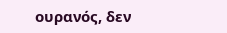ουρανός, δεν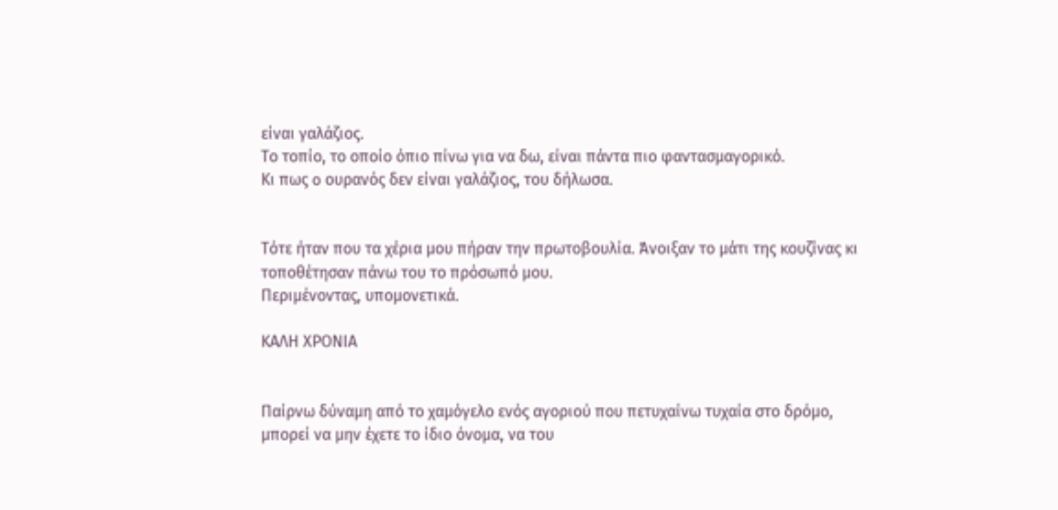είναι γαλάζιος.
Το τοπίο, το οποίο όπιο πίνω για να δω, είναι πάντα πιο φαντασμαγορικό.
Κι πως o ουρανός δεν είναι γαλάζιος, του δήλωσα.


Τότε ήταν που τα χέρια μου πήραν την πρωτοβουλία. Άνοιξαν το μάτι της κουζίνας κι τοποθέτησαν πάνω του το πρόσωπό μου.
Περιμένοντας, υπομονετικά.

ΚΑΛΗ ΧΡΟΝΙΑ


Παίρνω δύναμη από το χαμόγελο ενός αγοριού που πετυχαίνω τυχαία στο δρόμο,
μπορεί να μην έχετε το ίδιο όνομα, να του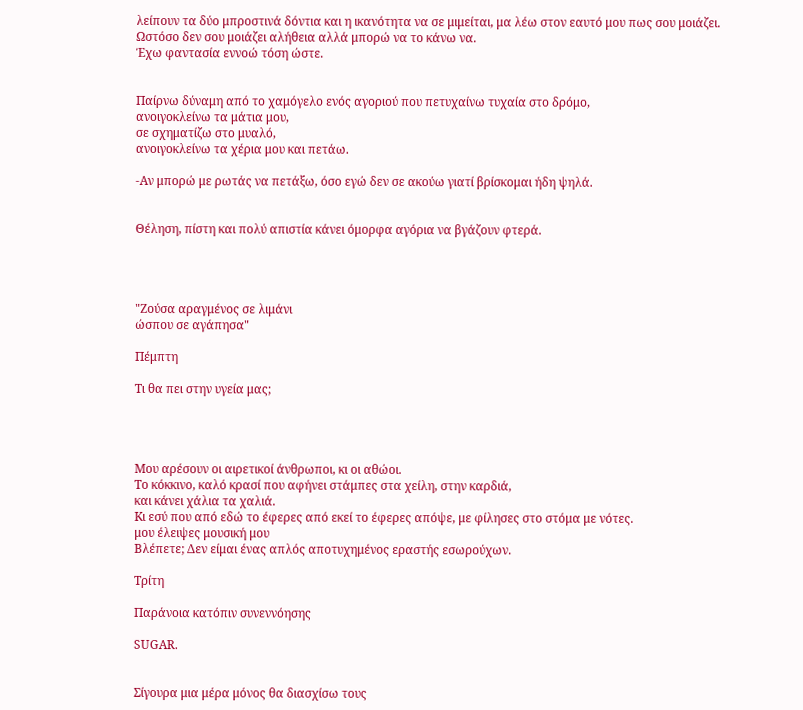λείπουν τα δύο μπροστινά δόντια και η ικανότητα να σε μιμείται, μα λέω στον εαυτό μου πως σου μοιάζει.
Ωστόσο δεν σου μοιάζει αλήθεια αλλά μπορώ να το κάνω να.
Έχω φαντασία εννοώ τόση ώστε.


Παίρνω δύναμη από το χαμόγελο ενός αγοριού που πετυχαίνω τυχαία στο δρόμο,
ανοιγοκλείνω τα μάτια μου,
σε σχηματίζω στο μυαλό,
ανοιγοκλείνω τα χέρια μου και πετάω.

-Αν μπορώ με ρωτάς να πετάξω, όσο εγώ δεν σε ακούω γιατί βρίσκομαι ήδη ψηλά.


Θέληση, πίστη και πολύ απιστία κάνει όμορφα αγόρια να βγάζουν φτερά.




"Ζούσα αραγμένος σε λιμάνι
ώσπου σε αγάπησα"

Πέμπτη

Τι θα πει στην υγεία μας;




Μου αρέσουν οι αιρετικοί άνθρωποι, κι οι αθώοι.
Το κόκκινο, καλό κρασί που αφήνει στάμπες στα χείλη, στην καρδιά,
και κάνει χάλια τα χαλιά.
Kι εσύ που από εδώ το έφερες από εκεί το έφερες απόψε, με φίλησες στο στόμα με νότες.
μου έλειψες μουσική μου
Βλέπετε; Δεν είμαι ένας απλός αποτυχημένος εραστής εσωρούχων.

Τρίτη

Παράνοια κατόπιν συνεννόησης

SUGAR.


Σίγουρα μια μέρα μόνος θα διασχίσω τους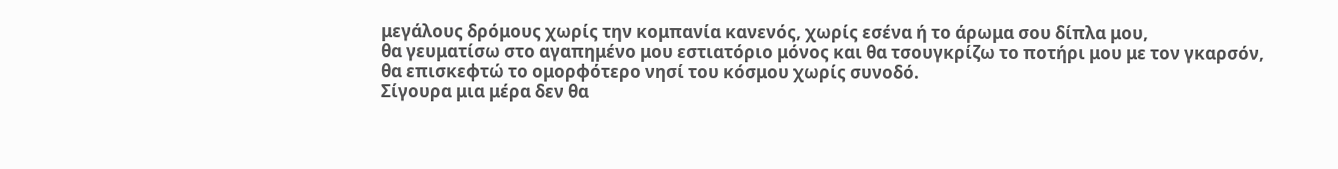μεγάλους δρόμους χωρίς την κομπανία κανενός, χωρίς εσένα ή το άρωμα σου δίπλα μου,
θα γευματίσω στο αγαπημένο μου εστιατόριο μόνος και θα τσουγκρίζω το ποτήρι μου με τον γκαρσόν,
θα επισκεφτώ το ομορφότερο νησί του κόσμου χωρίς συνοδό.
Σίγουρα μια μέρα δεν θα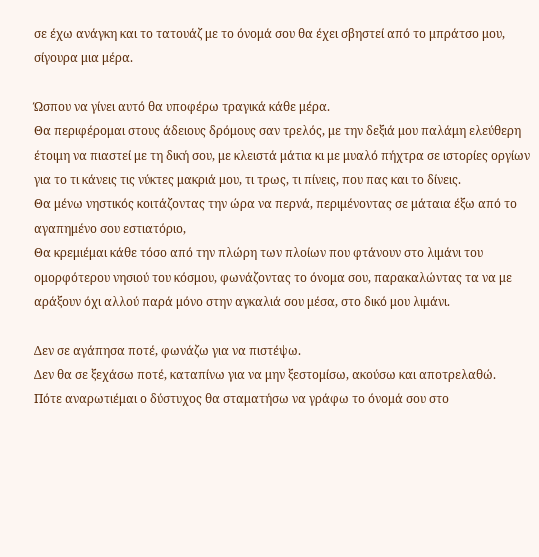σε έχω ανάγκη και το τατουάζ με το όνομά σου θα έχει σβηστεί από το μπράτσο μου, σίγουρα μια μέρα.

Ώσπου να γίνει αυτό θα υποφέρω τραγικά κάθε μέρα.
Θα περιφέρομαι στους άδειους δρόμους σαν τρελός, με την δεξιά μου παλάμη ελεύθερη έτοιμη να πιαστεί με τη δική σου, με κλειστά μάτια κι με μυαλό πήχτρα σε ιστορίες οργίων για το τι κάνεις τις νύκτες μακριά μου, τι τρως, τι πίνεις, που πας και το δίνεις.
Θα μένω νηστικός κοιτάζοντας την ώρα να περνά, περιμένοντας σε μάταια έξω από το αγαπημένο σου εστιατόριο,
Θα κρεμιέμαι κάθε τόσο από την πλώρη των πλοίων που φτάνουν στο λιμάνι του ομορφότερου νησιού του κόσμου, φωνάζοντας το όνομα σου, παρακαλώντας τα να με αράξουν όχι αλλού παρά μόνο στην αγκαλιά σου μέσα, στο δικό μου λιμάνι.

Δεν σε αγάπησα ποτέ, φωνάζω για να πιστέψω.
Δεν θα σε ξεχάσω ποτέ, καταπίνω για να μην ξεστομίσω, ακούσω και αποτρελαθώ.
Πότε αναρωτιέμαι ο δύστυχος θα σταματήσω να γράφω το όνομά σου στο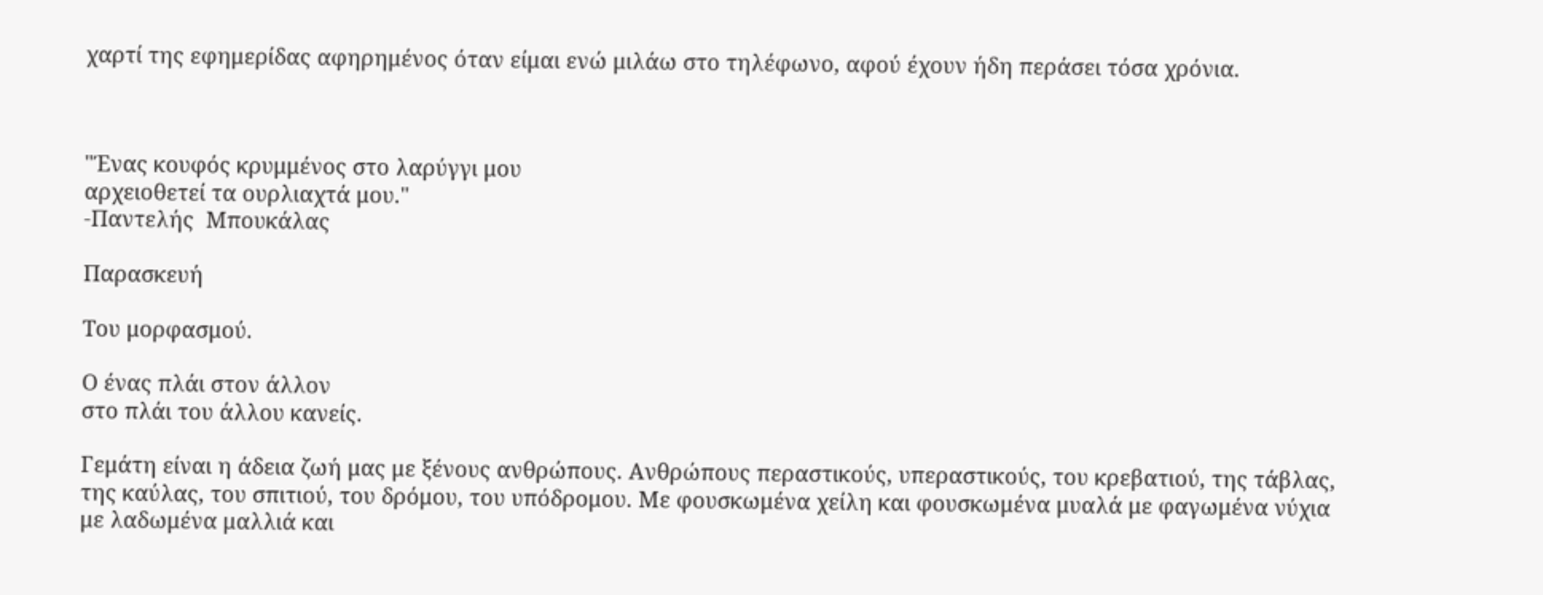χαρτί της εφημερίδας αφηρημένος όταν είμαι ενώ μιλάω στο τηλέφωνο, αφού έχουν ήδη περάσει τόσα χρόνια.



"Ένας κουφός κρυμμένος στο λαρύγγι μου
αρχειοθετεί τα ουρλιαχτά μου."
-Παντελής  Μπουκάλας

Παρασκευή

Tου μορφασμού.

Ο ένας πλάι στον άλλον
στο πλάι του άλλου κανείς.

Γεμάτη είναι η άδεια ζωή μας με ξένους ανθρώπους. Ανθρώπους περαστικούς, υπεραστικούς, του κρεβατιού, της τάβλας, της καύλας, του σπιτιού, του δρόμου, του υπόδρομου. Με φουσκωμένα χείλη και φουσκωμένα μυαλά με φαγωμένα νύχια με λαδωμένα μαλλιά και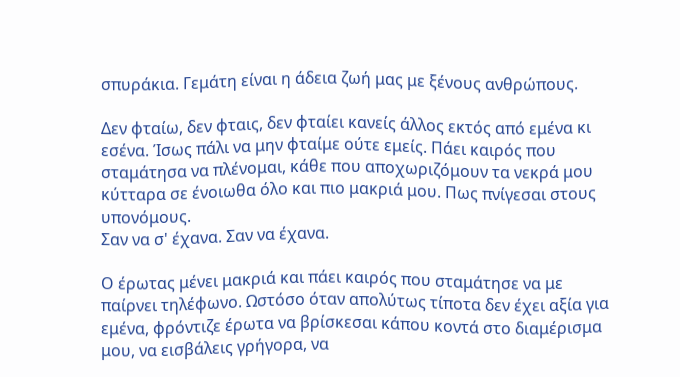σπυράκια. Γεμάτη είναι η άδεια ζωή μας με ξένους ανθρώπους.

Δεν φταίω, δεν φταις, δεν φταίει κανείς άλλος εκτός από εμένα κι εσένα. Ίσως πάλι να μην φταίμε ούτε εμείς. Πάει καιρός που σταμάτησα να πλένομαι, κάθε που αποχωριζόμουν τα νεκρά μου κύτταρα σε ένοιωθα όλο και πιο μακριά μου. Πως πνίγεσαι στους υπονόμους.
Σαν να σ' έχανα. Σαν να έχανα.

Ο έρωτας μένει μακριά και πάει καιρός που σταμάτησε να με παίρνει τηλέφωνο. Ωστόσο όταν απολύτως τίποτα δεν έχει αξία για εμένα, φρόντιζε έρωτα να βρίσκεσαι κάπου κοντά στο διαμέρισμα μου, να εισβάλεις γρήγορα, να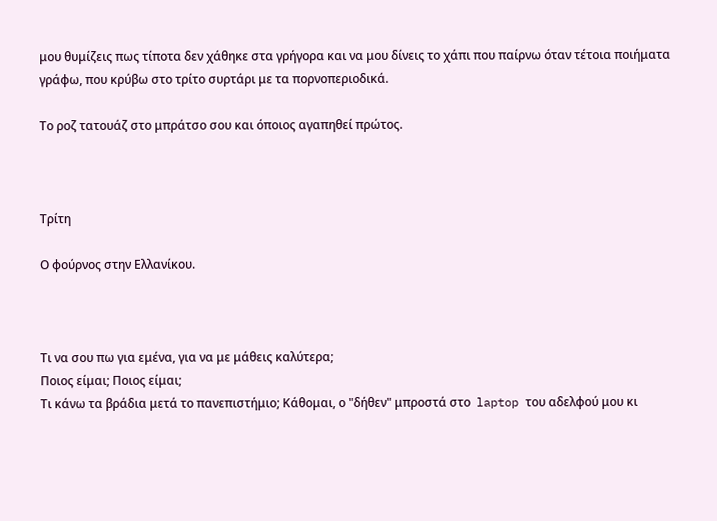μου θυμίζεις πως τίποτα δεν χάθηκε στα γρήγορα και να μου δίνεις το χάπι που παίρνω όταν τέτοια ποιήματα γράφω, που κρύβω στο τρίτο συρτάρι με τα πορνοπεριοδικά.

Το ροζ τατουάζ στο μπράτσο σου και όποιος αγαπηθεί πρώτος.



Τρίτη

Ο φούρνος στην Ελλανίκου.



Τι να σου πω για εμένα, για να με μάθεις καλύτερα;
Ποιος είμαι; Ποιος είμαι;
Τι κάνω τα βράδια μετά το πανεπιστήμιο; Κάθομαι, ο "δήθεν" μπροστά στο  laptop του αδελφού μου κι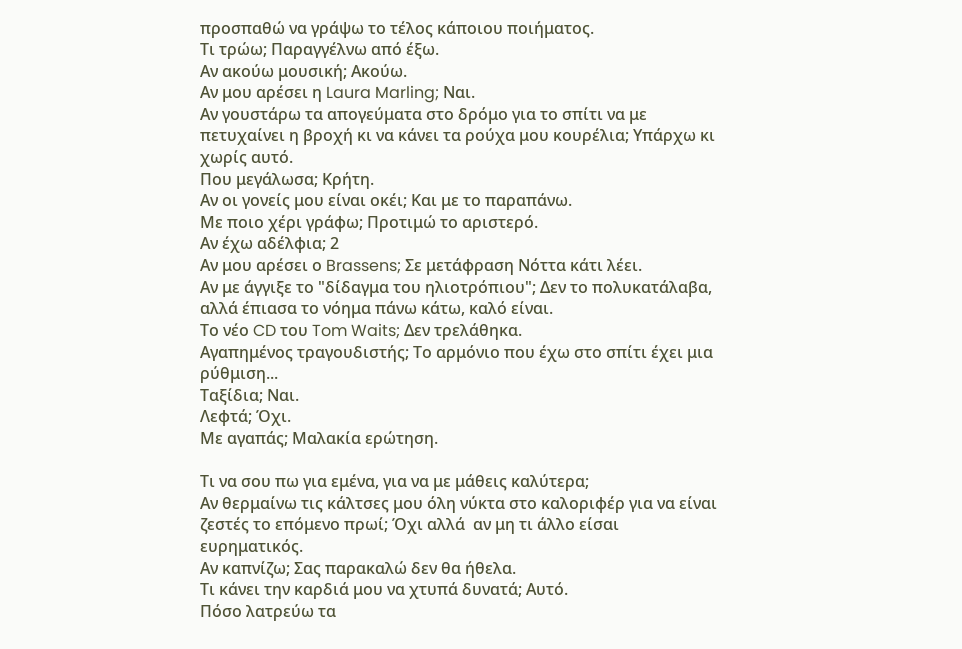προσπαθώ να γράψω το τέλος κάποιου ποιήματος.
Τι τρώω; Παραγγέλνω από έξω.
Αν ακούω μουσική; Ακούω.
Αν μου αρέσει η Laura Marling; Ναι.
Αν γουστάρω τα απογεύματα στο δρόμο για το σπίτι να με πετυχαίνει η βροχή κι να κάνει τα ρούχα μου κουρέλια; Υπάρχω κι χωρίς αυτό.
Που μεγάλωσα; Κρήτη.
Αν οι γονείς μου είναι οκέι; Και με το παραπάνω.
Με ποιο χέρι γράφω; Προτιμώ το αριστερό.
Αν έχω αδέλφια; 2
Αν μου αρέσει ο Brassens; Σε μετάφραση Νόττα κάτι λέει.
Αν με άγγιξε το "δίδαγμα του ηλιοτρόπιου"; Δεν το πολυκατάλαβα, αλλά έπιασα το νόημα πάνω κάτω, καλό είναι.
Το νέο CD του Tom Waits; Δεν τρελάθηκα.
Αγαπημένος τραγουδιστής; Το αρμόνιο που έχω στο σπίτι έχει μια ρύθμιση...
Ταξίδια; Ναι.
Λεφτά; Όχι.
Με αγαπάς; Μαλακία ερώτηση.

Τι να σου πω για εμένα, για να με μάθεις καλύτερα;
Αν θερμαίνω τις κάλτσες μου όλη νύκτα στο καλοριφέρ για να είναι ζεστές το επόμενο πρωί; Όχι αλλά  αν μη τι άλλο είσαι ευρηματικός.
Αν καπνίζω; Σας παρακαλώ δεν θα ήθελα.
Τι κάνει την καρδιά μου να χτυπά δυνατά; Αυτό.
Πόσο λατρεύω τα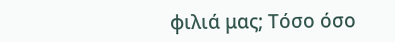φιλιά μας; Τόσο όσο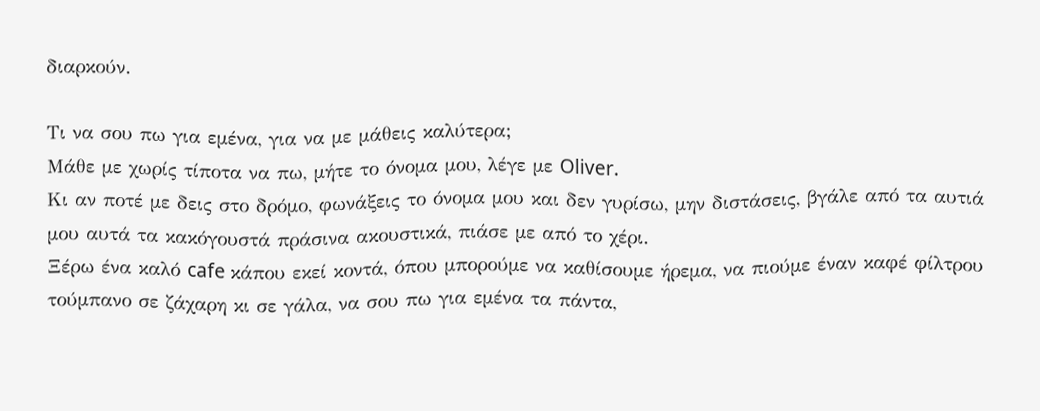διαρκούν.

Τι να σου πω για εμένα, για να με μάθεις καλύτερα;
Μάθε με χωρίς τίποτα να πω, μήτε το όνομα μου, λέγε με Oliver.
Κι αν ποτέ με δεις στο δρόμο, φωνάξεις το όνομα μου και δεν γυρίσω, μην διστάσεις, βγάλε από τα αυτιά μου αυτά τα κακόγουστά πράσινα ακουστικά, πιάσε με από το χέρι.
Ξέρω ένα καλό cafe κάπου εκεί κοντά, όπου μπορούμε να καθίσουμε ήρεμα, να πιούμε έναν καφέ φίλτρου τούμπανο σε ζάχαρη κι σε γάλα, να σου πω για εμένα τα πάντα,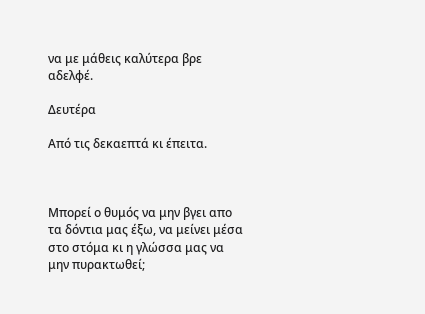να με μάθεις καλύτερα βρε αδελφέ.

Δευτέρα

Από τις δεκαεπτά κι έπειτα.



Μπορεί ο θυμός να μην βγει απο τα δόντια μας έξω, να μείνει μέσα στο στόμα κι η γλώσσα μας να μην πυρακτωθεί;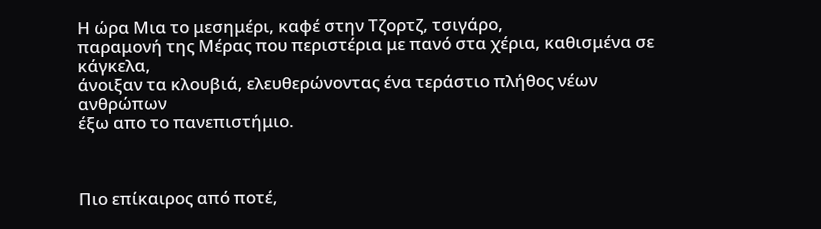Η ώρα Μια το μεσημέρι, καφέ στην Τζορτζ, τσιγάρο,
παραμονή της Μέρας που περιστέρια με πανό στα χέρια, καθισμένα σε κάγκελα,
άνοιξαν τα κλουβιά, ελευθερώνοντας ένα τεράστιο πλήθος νέων ανθρώπων
έξω απο το πανεπιστήμιο.



Πιο επίκαιρος από ποτέ,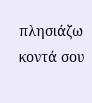πλησιάζω κοντά σου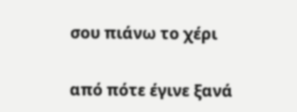σου πιάνω το χέρι

από πότε έγινε ξανά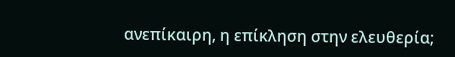ανεπίκαιρη, η επίκληση στην ελευθερία;